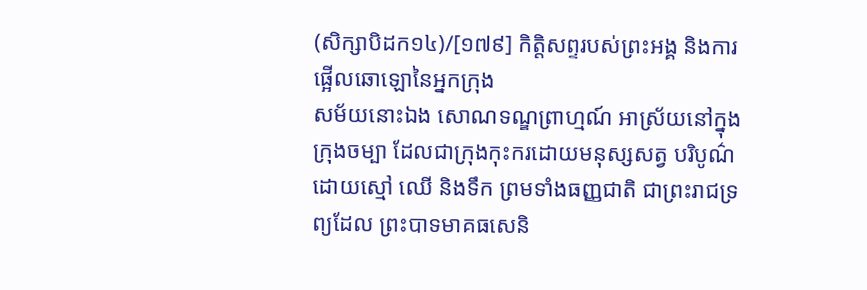(សិក្សាបិដក១៤)/[១៧៩] កិត្តិសព្ទរបស់ព្រះអង្គ និងការផ្អើលឆោឡោនៃអ្នកក្រុង
សម័យនោះឯង សោណទណ្ឌព្រាហ្មណ៍ អាស្រ័យនៅក្នុងក្រុងចម្បា ដែលជាក្រុងកុះករដោយមនុស្សសត្វ បរិបូណ៌ដោយស្មៅ ឈើ និងទឹក ព្រមទាំងធញ្ញជាតិ ជាព្រះរាជទ្រព្យដែល ព្រះបាទមាគធសេនិ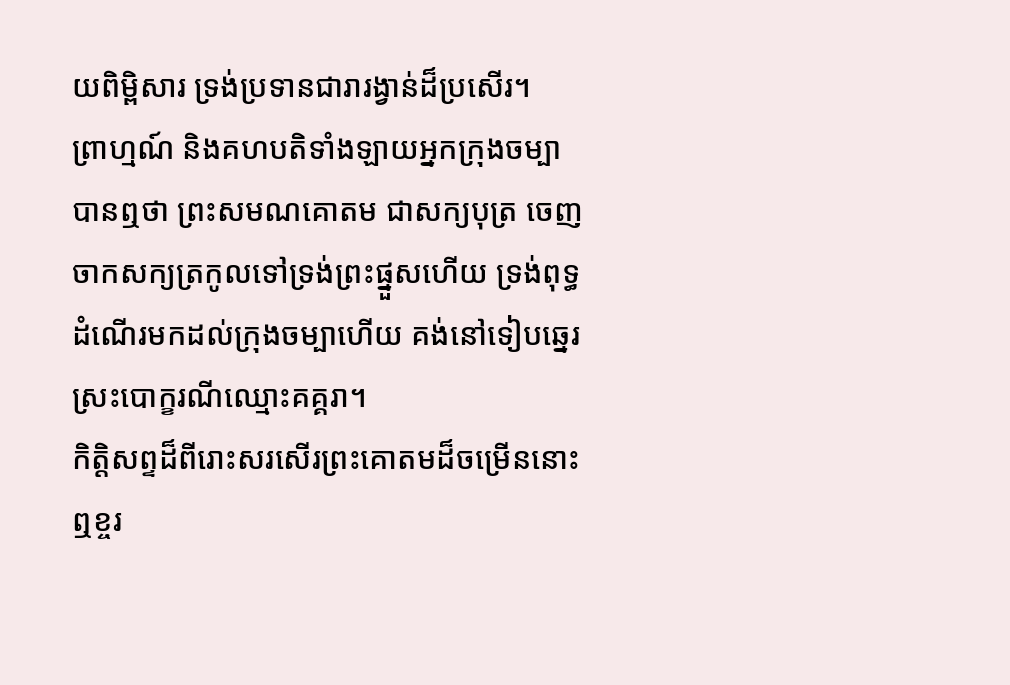យពិម្ពិសារ ទ្រង់ប្រទានជារារង្វាន់ដ៏ប្រសើរ។
ព្រាហ្មណ៍ និងគហបតិទាំងឡាយអ្នកក្រុងចម្បា បានឮថា ព្រះសមណគោតម ជាសក្យបុត្រ ចេញចាកសក្យត្រកូលទៅទ្រង់ព្រះផ្នួសហើយ ទ្រង់ពុទ្ធដំណើរមកដល់ក្រុងចម្បាហើយ គង់នៅទៀបឆ្នេរស្រះបោក្ខរណីឈ្មោះគគ្គរា។
កិត្តិសព្ទដ៏ពីរោះសរសើរព្រះគោតមដ៏ចម្រើននោះ ឮខ្ចរ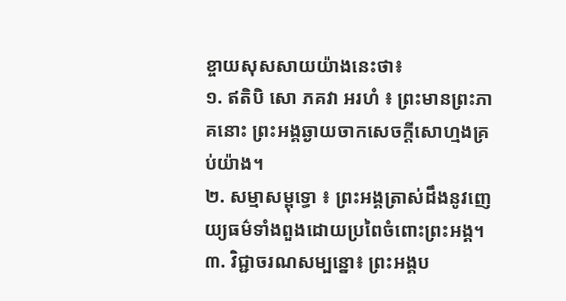ខ្ចាយសុសសាយយ៉ាងនេះថា៖
១. ឥតិបិ សោ ភគវា អរហំ ៖ ព្រះមានព្រះភាគនោះ ព្រះអង្គឆ្ងាយចាកសេចក្តីសោហ្មងគ្រប់យ៉ាង។
២. សម្មាសម្ពុទ្ធោ ៖ ព្រះអង្គត្រាស់ដឹងនូវញេយ្យធម៌ទាំងពួងដោយប្រពៃចំពោះព្រះអង្គ។
៣. វិជ្ជាចរណសម្បន្នោ៖ ព្រះអង្គប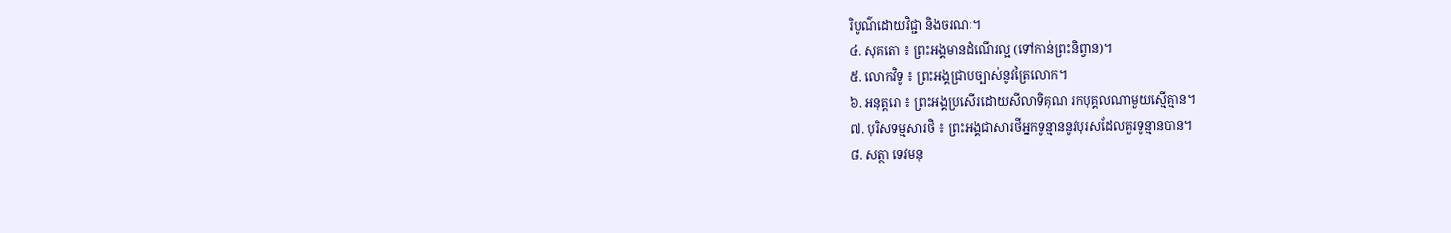រិបូណ៌ដោយវិជ្ជា និងចរណៈ។
៤. សុគតោ ៖ ព្រះអង្គមានដំណើរល្អ (ទៅកាន់ព្រះនិព្វាន)។
៥. លោកវិទូ ៖ ព្រះអង្គជ្រាបច្បាស់នូវត្រៃលោក។
៦. អនុត្តរោ ៖ ព្រះអង្គប្រសើរដោយសីលាទិគុណ រកបុគ្គលណាមួយស្មើគ្មាន។
៧. បុរិសទម្មសារថិ ៖ ព្រះអង្គជាសារថីអ្នកទូន្មាននូវបុរសដែលគួរទូន្មានបាន។
៨. សត្ថា ទេវមនុ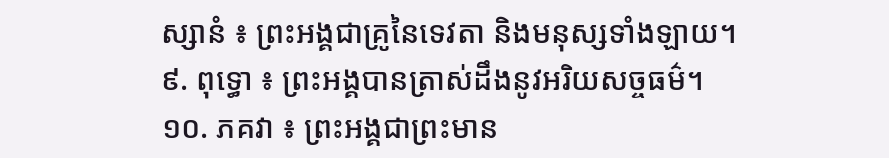ស្សានំ ៖ ព្រះអង្គជាគ្រូនៃទេវតា និងមនុស្សទាំងឡាយ។
៩. ពុទ្ធោ ៖ ព្រះអង្គបានត្រាស់ដឹងនូវអរិយសច្ចធម៌។
១០. ភគវា ៖ ព្រះអង្គជាព្រះមាន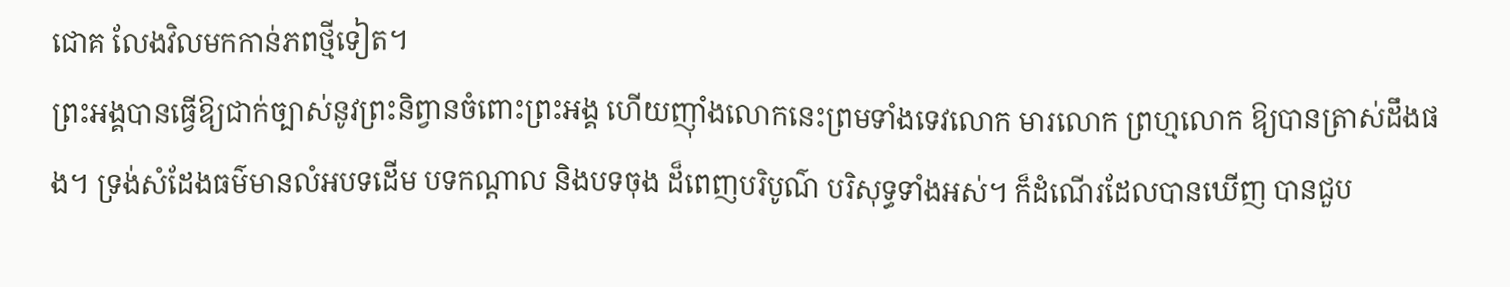ជោគ លែងវិលមកកាន់ភពថ្មីទៀត។
ព្រះអង្គបានធ្វើឱ្យជាក់ច្បាស់នូវព្រះនិព្វានចំពោះព្រះអង្គ ហើយញ៉ាំងលោកនេះព្រមទាំងទេវលោក មារលោក ព្រហ្មលោក ឱ្យបានត្រាស់ដឹងផង។ ទ្រង់សំដែងធម៌មានលំអបទដើម បទកណ្តាល និងបទចុង ដ៏ពេញបរិបូណ៌ បរិសុទ្ធទាំងអស់។ ក៏ដំណើរដែលបានឃើញ បានជួប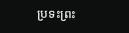ប្រទះព្រះ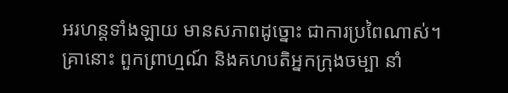អរហន្តទាំងឡាយ មានសភាពដូច្នោះ ជាការប្រពៃណាស់។
គ្រានោះ ពួកព្រាហ្មណ៍ និងគហបតិអ្នកក្រុងចម្បា នាំ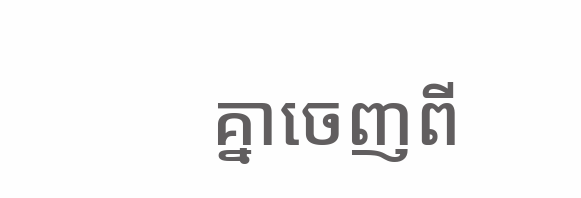គ្នាចេញពី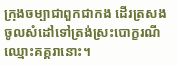ក្រុងចម្បាជាពួកជាកង ដើរត្រសងចូលសំដៅទៅត្រង់ស្រះបោក្ខរណីឈ្មោះគគ្គរានោះ។